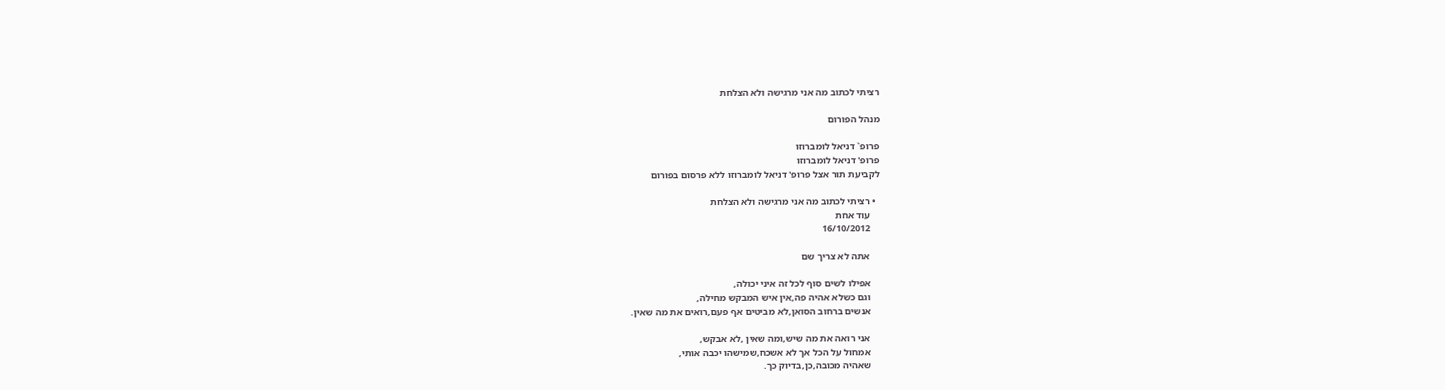רציתי לכתוב מה אני מרגישה ולא הצלחת

מנהל הפורום

פרופ` דניאל לומברוזו
פרופ' דניאל לומברוזו
לקביעת תור אצל פרופ' דניאל לומברוזו ללא פרסום בפורום

  • רציתי לכתוב מה אני מרגישה ולא הצלחת
    עוד אחת
    16/10/2012

    אתה לא צריך שם

    אפילו לשים סוף לכל זה איני יכולה,
    וגם כשלא אהיה פה,אין איש המבקש מחילה,
    אנשים ברחוב הסואן,לא מביטים אף פעם,רואים את מה שאין.

    אני רואה את מה שיש,ומה שאין ,לא אבקש,
    אמחול על הכל אך לא אשכח,שמישהו יכבה אותי,
    שאהיה מכובה,כן,בדיוק כך.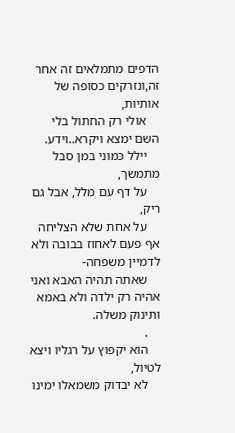הדפים מתמלאים זה אחר זה,ונזרקים כסופה של אותיות,
    אולי רק החתול בלי השם ימצא ויקרא..וידע.
    יילל כמוני במן סבל מתמשך,
    על דף עם מלל, אבל גם ריק,
    על אחת שלא הצליחה אף פעם לאחוז בבובה ולא לדמיין משפחה-
    שאתה תהיה האבא ואני אהיה רק ילדה ולא באמא ותינוק משלה.
    .
    הוא יקפוץ על רגליו ויצא לטיול,
    לא יבדוק משמאלו ימינו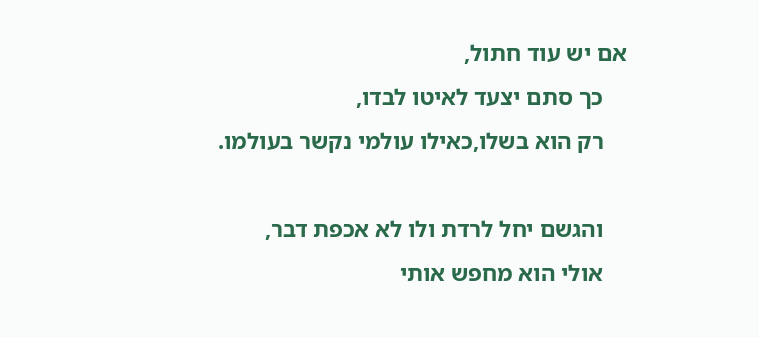אם יש עוד חתול,
    כך סתם יצעד לאיטו לבדו,
    רק הוא בשלו,כאילו עולמי נקשר בעולמו.

    והגשם יחל לרדת ולו לא אכפת דבר,
    אולי הוא מחפש אותי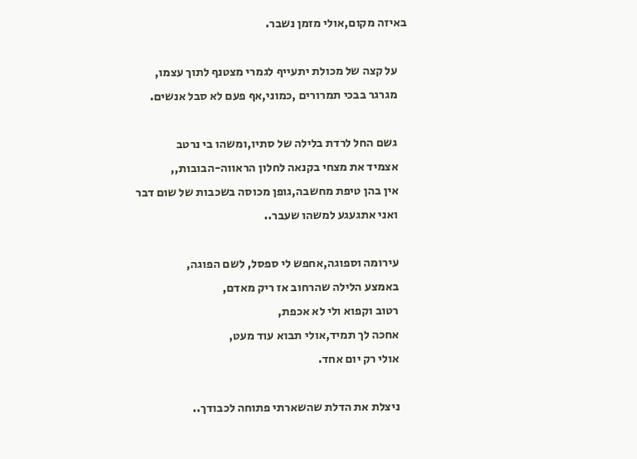באיזה מקום,אולי מזמן נשבר.

    על קצה של מכולת יתעייף לגמרי מצטנף לתוך עצמו,
    מגרגר בבכי תמרורים ,כמוני,אף פעם לא סבל אנשים.

    גשם החל לרדת בלילה של סתיו,ומשהו בי נרטב
    אצמיד את מצחי בקנאה לחלון הראווה-הבובות,,
    אין בהן טיפת מחשבה,גופן מכוסה בשכבות של שום דבר
    ואני אתגעגע למשהו שעבר..

    עירומה וספוגה,אחפש לי ספסל, לשם הפוגה,
    באמצע הלילה שהרחוב אז ריק מאדם,
    רטוב וקפוא ולי לא אכפת,
    אחכה לך תמיד,אולי תבוא עוד מעט,
    אולי רק יום אחד.

    ניצלת את הדלת שהשארתי פתוחה לכבודך..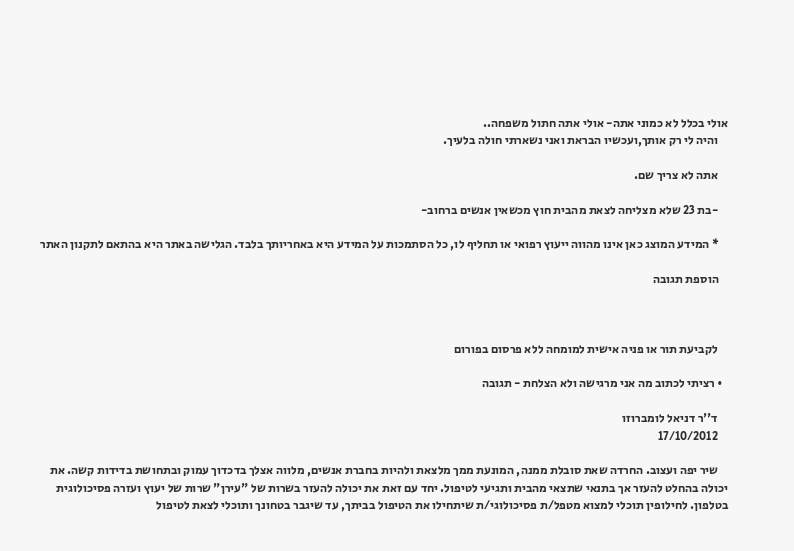אולי בכלל לא כמוני אתה- אולי אתה חתול משפחה..
    והיה לי רק אותך,ועכשיו הבראת ואני נשארתי חולה בלעיך.

    אתה לא צריך שם.

    -בת 23 שלא מצליחה לצאת מהבית חוץ מכשאין אנשים ברחוב-

    * המידע המוצג כאן אינו מהווה ייעוץ רפואי או תחליף לו, כל הסתמכות על המידע היא באחריותך בלבד. הגלישה באתר היא בהתאם לתקנון האתר

    הוספת תגובה



    לקביעת תור או פניה אישית למומחה ללא פרסום בפורום

  • רציתי לכתוב מה אני מרגישה ולא הצלחת - תגובה

    ד''ר דניאל לומברוזו
    17/10/2012

    שיר יפה ועצוב. החרדה שאת סובלת ממנה, המונעת ממך מלצאת ולהיות בחברת אנשים, מלווה אצלך בדכדוך עמוק ובתחושת בדידות קשה. את יכולה בהחלט להעזר אך בתנאי שתצאי מהבית ותגיעי לטיפול. יחד עם זאת את יכולה להעזר בשרות של "עירן" שרות של יעוץ ועזרה פסיכולוגית בטלפון. לחילופין תוכלי למצוא מטפל/ת פסיכולוגי/ת שיתחילו את הטיפול בביתך, עד שיגבר בטחונך ותוכלי לצאת לטיפול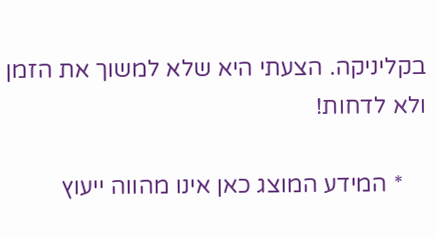בקליניקה. הצעתי היא שלא למשוך את הזמן ולא לדחות!

    * המידע המוצג כאן אינו מהווה ייעוץ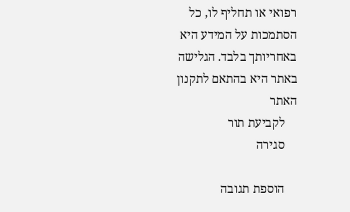רפואי או תחליף לו, כל הסתמכות על המידע היא באחריותך בלבד. הגלישה באתר היא בהתאם לתקנון האתר
    לקביעת תור
    סגירה

    הוספת תגובה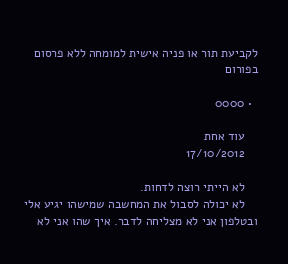לקביעת תור או פניה אישית למומחה ללא פרסום בפורום

  • 0000

    עוד אחת
    17/10/2012

    לא הייתי רוצה לדחות.
    לא יכולה לסבול את המחשבה שמישהו יגיע אלי ובטלפון אני לא מצליחה לדבר. איך שהו אני לא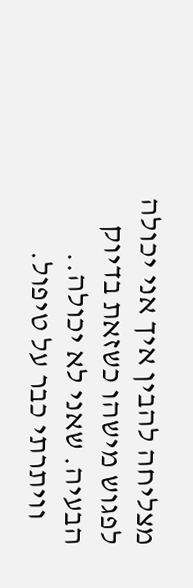מצליחה להבין איך אני יכולה לפגוש מישהו כשזאת בדיוק הבעיה. שאני לא יכולה..
    וויתרתי כבר על טיפול.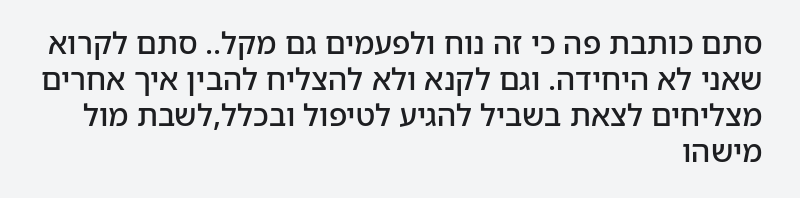סתם כותבת פה כי זה נוח ולפעמים גם מקל.. סתם לקרוא שאני לא היחידה. וגם לקנא ולא להצליח להבין איך אחרים מצליחים לצאת בשביל להגיע לטיפול ובכלל,לשבת מול מישהו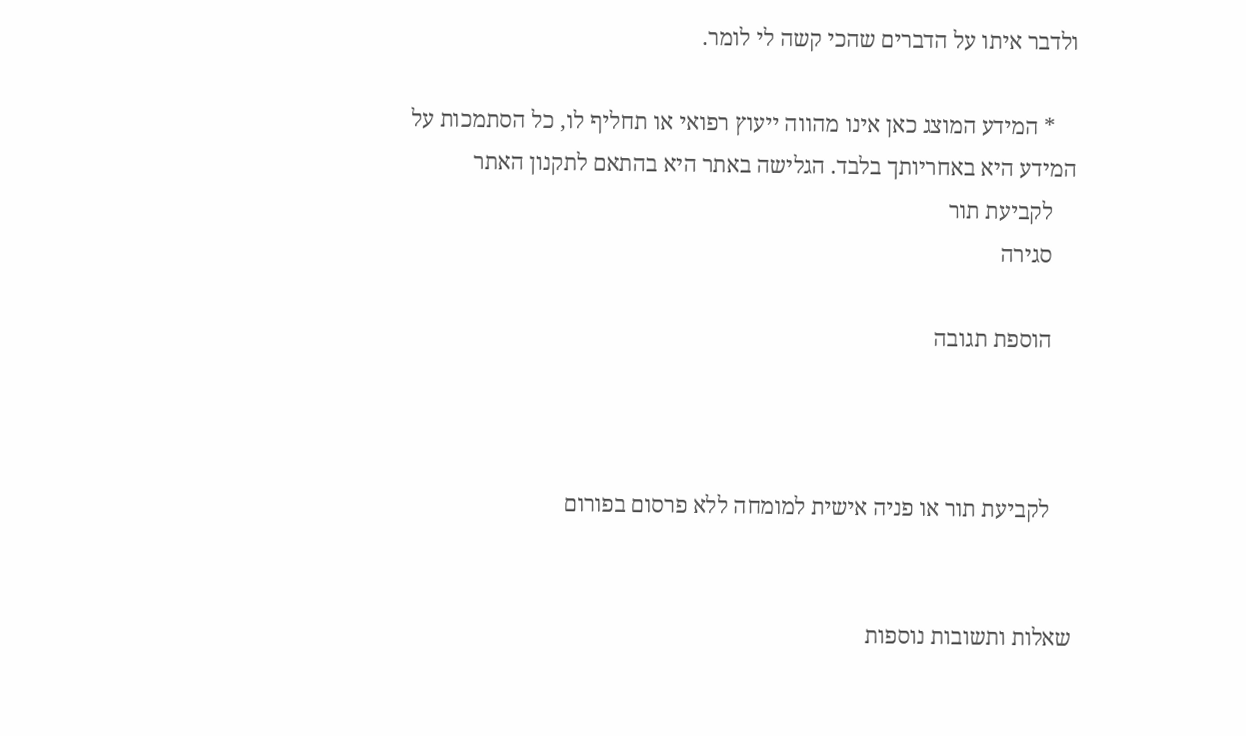ולדבר איתו על הדברים שהכי קשה לי לומר.

    * המידע המוצג כאן אינו מהווה ייעוץ רפואי או תחליף לו, כל הסתמכות על המידע היא באחריותך בלבד. הגלישה באתר היא בהתאם לתקנון האתר
    לקביעת תור
    סגירה

    הוספת תגובה



    לקביעת תור או פניה אישית למומחה ללא פרסום בפורום


שאלות ותשובות נוספות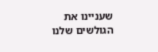שעניינו את הגולשים שלנו